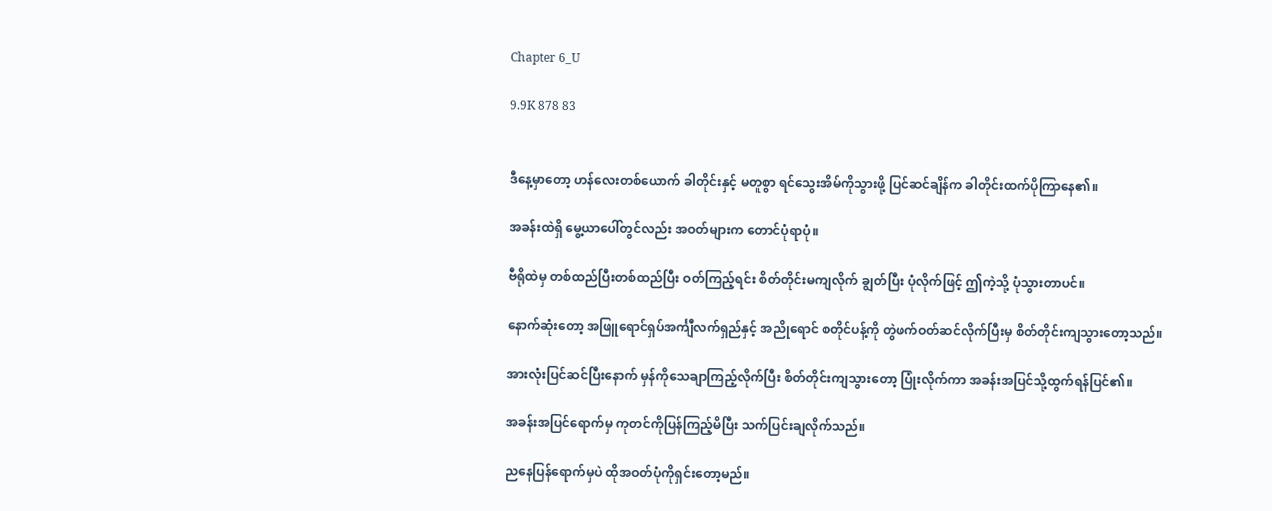Chapter 6_U

9.9K 878 83


ဒီနေ့မှာတော့ ဟန်လေးတစ်ယောက် ခါတိုင်းနှင့် မတူစွာ ရင်သွေးအိမ်ကိုသွားဖို့ ပြင်ဆင်ချိန်က ခါတိုင်းထက်ပိုကြာနေ၏။

အခန်းထဲရှိ မွေ့ယာပေါ်တွင်လည်း အဝတ်များက တောင်ပုံရာပုံ။

ဗီရိုထဲမှ တစ်ထည်ပြီးတစ်ထည်ပြီး ဝတ်ကြည့်ရင်း စိတ်တိုင်းမကျလိုက် ချွတ်ပြီး ပုံလိုက်ဖြင့် ဤကဲ့သို့ ပုံသွားတာပင်။

နောက်ဆုံးတော့ အဖြူရောင်ရှပ်အင်္ကျီလက်ရှည်နှင့် အညိုရောင် စတိုင်ပန့်ကို တွဲဖက်ဝတ်ဆင်လိုက်ပြီးမှ စိတ်တိုင်းကျသွားတော့သည်။

အားလုံးပြင်ဆင်ပြီးနောက် မှန်ကိုသေချာကြည့်လိုက်ပြီး စိတ်တိုင်းကျသွားတော့ ပြုံးလိုက်ကာ အခန်းအပြင်သို့ထွက်ရန်ပြင်၏။

အခန်းအပြင်ရောက်မှ ကုတင်ကိုပြန်ကြည့်မိပြီး သက်ပြင်းချလိုက်သည်။

ညနေပြန်ရောက်မှပဲ ထိုအဝတ်ပုံကိုရှင်းတော့မည်။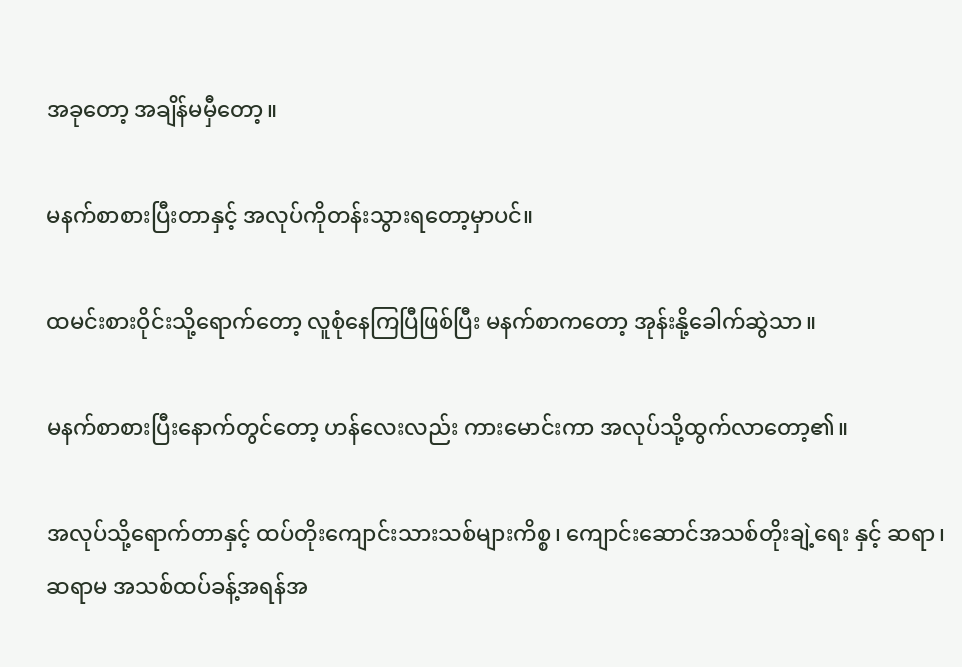အခုတော့ အချိန်မမှီတော့။

မနက်စာစားပြီးတာနှင့် အလုပ်ကိုတန်းသွားရတော့မှာပင်။

ထမင်းစားဝိုင်းသို့ရောက်တော့ လူစုံနေကြပြီဖြစ်ပြီး မနက်စာကတော့ အုန်းနို့ခေါက်ဆွဲသာ။

မနက်စာစားပြီးနောက်တွင်တော့ ဟန်လေးလည်း ကားမောင်းကာ အလုပ်သို့ထွက်လာတော့၏။

အလုပ်သို့ရောက်တာနှင့် ထပ်တိုးကျောင်းသားသစ်များကိစ္စ၊ ကျောင်းဆောင်အသစ်တိုးချဲ့ရေး နှင့် ဆရာ၊ ဆရာမ အသစ်ထပ်ခန့်အရန်အ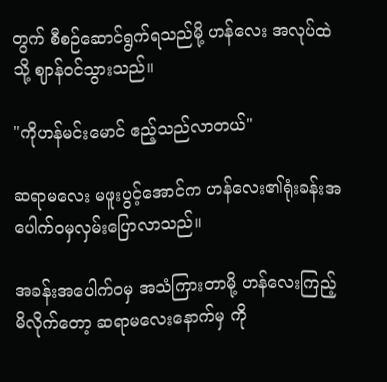တွက် စီစဉ်ဆောင်ရွက်ရသည်မို့ ဟန်လေး အလုပ်ထဲသို့ ဈာန်ဝင်သွားသည်။

"ကိုဟန်မင်းမောင် ဧည့်သည်လာတယ်"

ဆရာမလေး မဖူးပွင့်အောင်က ဟန်လေး၏ရုံးခန်းအပေါက်ဝမှလှမ်းပြောလာသည်။

အခန်းအပေါက်ဝမှ အသံကြားတာမို့ ဟန်လေးကြည့်မိလိုက်တော့ ဆရာမလေးနောက်မှ ကို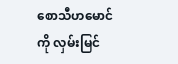စောသီဟမောင်ကို လှမ်းမြင်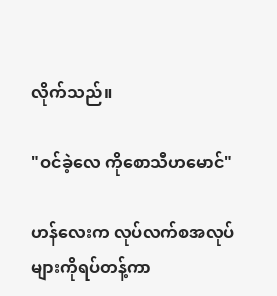လိုက်သည်။

"ဝင်ခဲ့လေ ကိုစောသီဟမောင်"

ဟန်လေးက လုပ်လက်စအလုပ်များကိုရပ်တန့်ကာ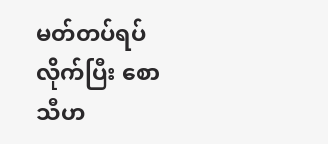မတ်တပ်ရပ်လိုက်ပြီး စောသီဟ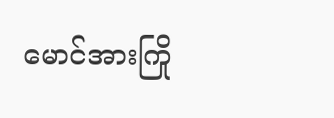မောင်အားကြို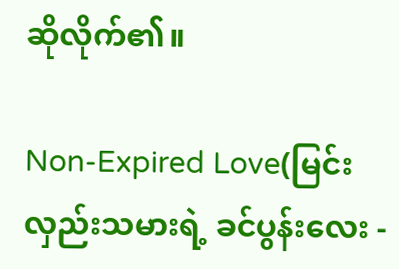ဆိုလိုက်၏။

Non-Expired Love(မြင်းလှည်းသမားရဲ့ ခင်ပွန်းလေး -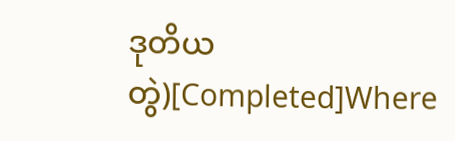ဒုတိယတွဲ)[Completed]Where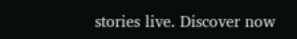stories live. Discover now